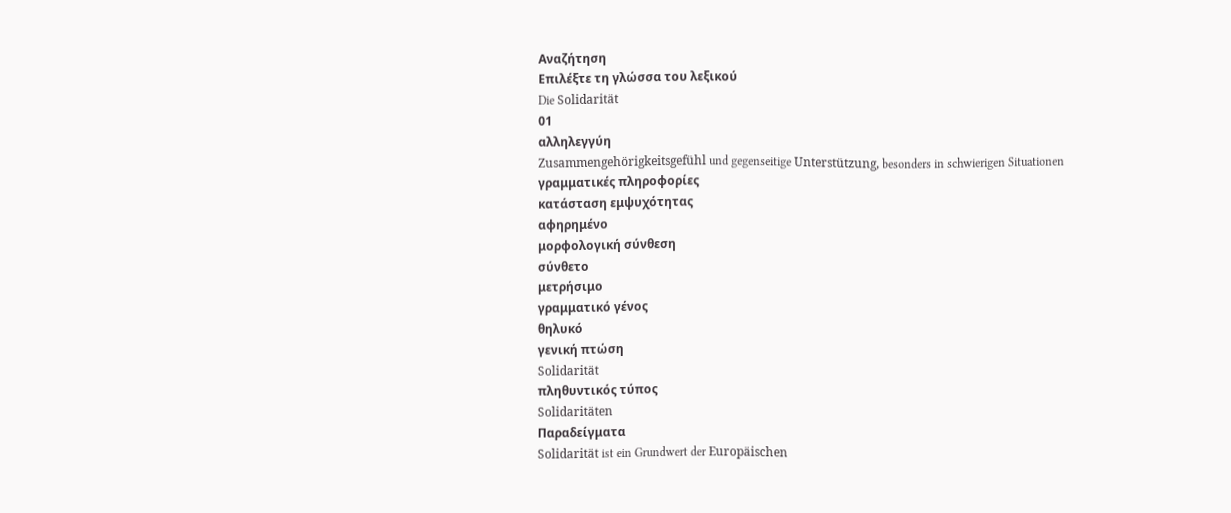Αναζήτηση
Επιλέξτε τη γλώσσα του λεξικού
Die Solidarität
01
αλληλεγγύη
Zusammengehörigkeitsgefühl und gegenseitige Unterstützung, besonders in schwierigen Situationen
γραμματικές πληροφορίες
κατάσταση εμψυχότητας
αφηρημένο
μορφολογική σύνθεση
σύνθετο
μετρήσιμο
γραμματικό γένος
θηλυκό
γενική πτώση
Solidarität
πληθυντικός τύπος
Solidaritäten
Παραδείγματα
Solidarität ist ein Grundwert der Europäischen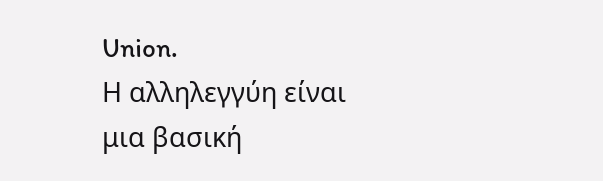Union.
Η αλληλεγγύη είναι μια βασική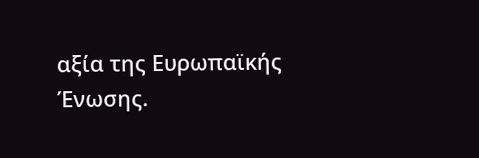αξία της Ευρωπαϊκής Ένωσης.